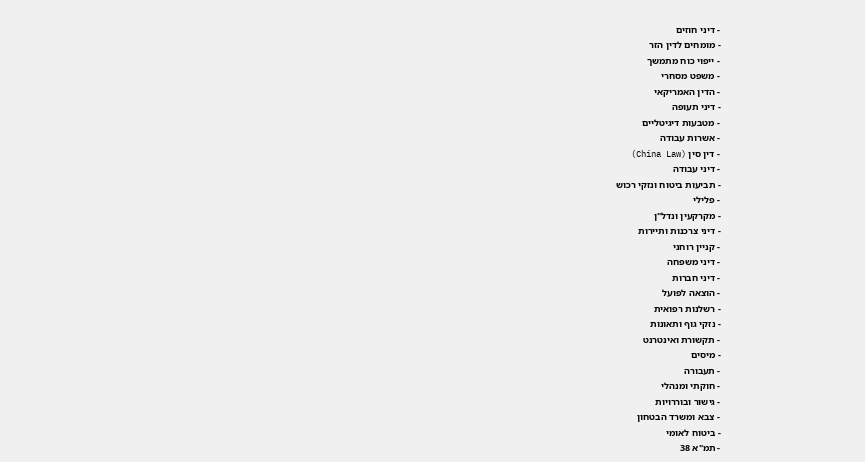- דיני חוזים
- מומחים לדין הזר
- ייפוי כוח מתמשך
- משפט מסחרי
- הדין האמריקאי
- דיני תעופה
- מטבעות דיגיטליים
- אשרות עבודה
- דין סין (China Law)
- דיני עבודה
- תביעות ביטוח ונזקי רכוש
- פלילי
- מקרקעין ונדל"ן
- דיני צרכנות ותיירות
- קניין רוחני
- דיני משפחה
- דיני חברות
- הוצאה לפועל
- רשלנות רפואית
- נזקי גוף ותאונות
- תקשורת ואינטרנט
- מיסים
- תעבורה
- חוקתי ומנהלי
- גישור ובוררויות
- צבא ומשרד הבטחון
- ביטוח לאומי
- תמ"א 38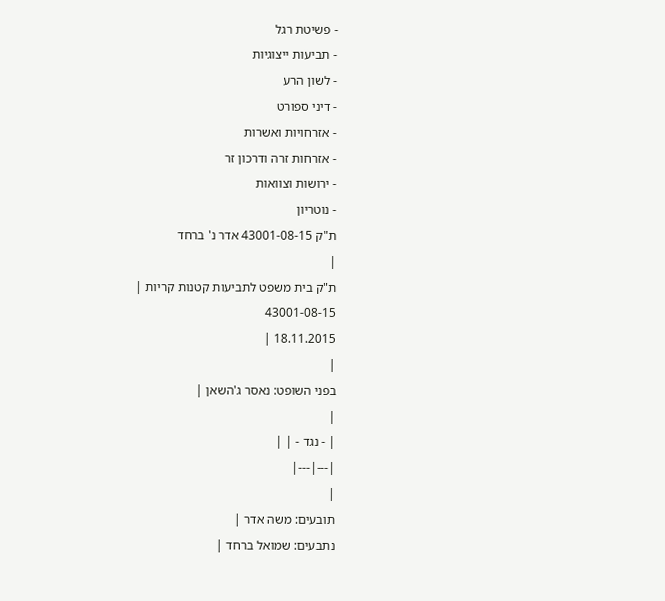- פשיטת רגל
- תביעות ייצוגיות
- לשון הרע
- דיני ספורט
- אזרחויות ואשרות
- אזרחות זרה ודרכון זר
- ירושות וצוואות
- נוטריון
ת"ק 43001-08-15 אדר נ' ברחד
|
ת"ק בית משפט לתביעות קטנות קריות |
43001-08-15
18.11.2015 |
|
בפני השופט: נאסר ג'השאן |
|
| - נגד - | |
|---|---|
|
תובעים: משה אדר |
נתבעים: שמואל ברחד |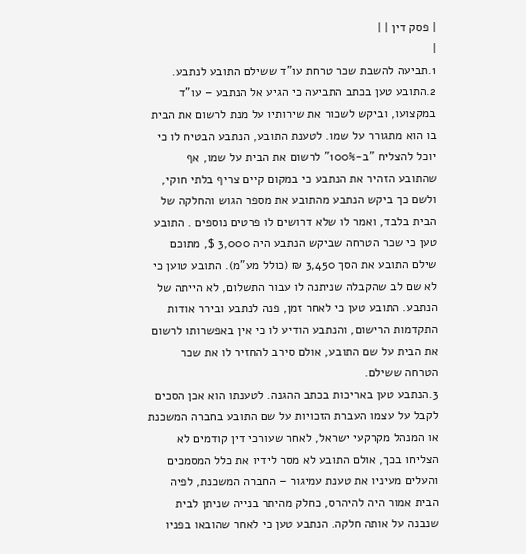| פסק דין | |
|
1.תביעה להשבת שכר טרחת עו"ד ששילם התובע לנתבע.
2.התובע טען בכתב התביעה כי הגיע אל הנתבע – עו"ד במקצועו, וביקש לשכור את שירותיו על מנת לרשום את הבית בו הוא מתגורר על שמו. לטענת התובע, הנתבע הבטיח לו כי יוכל להצליח "ב-100%" לרשום את הבית על שמו, אף שהתובע הזהיר את הנתבע כי במקום קיים צריף בלתי חוקי, ולשם כך ביקש הנתבע מהתובע את מספר הגוש והחלקה של הבית בלבד, ואמר לו שלא דרושים לו פרטים נוספים . התובע טען כי שכר הטרחה שביקש הנתבע היה 3,000 $, מתוכם שילם התובע את הסך 3,450 ₪ (כולל מע"מ). התובע טוען כי לא שם לב שהקבלה שניתנה לו עבור התשלום, לא הייתה של הנתבע. התובע טען כי לאחר זמן, פנה לנתבע ובירר אודות התקדמות הרישום, והנתבע הודיע לו כי אין באפשרותו לרשום את הבית על שם התובע, אולם סירב להחזיר לו את שכר הטרחה ששילם.
3.הנתבע טען באריכות בכתב ההגנה. לטענתו הוא אכן הסכים לקבל על עצמו העברת הזכויות על שם התובע בחברה המשכנת או המנהל מקרקעי ישראל, לאחר שעורכי דין קודמים לא הצליחו בכך, אולם התובע לא מסר לידיו את כלל המסמכים והעלים מעיניו את טענת עמיגור – החברה המשכנת, לפיה הבית אמור היה להיהרס, כחלק מהיתר בנייה שניתן לבית שנבנה על אותה חלקה. הנתבע טען כי לאחר שהובאו בפניו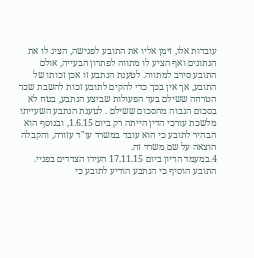עובדות אלו, זימן אליו את התובע לפגישה, הציג לו את הנתונים ואף הציע לו מתווה לפתרון הבעייה, אולם התובע סירב למתווה. לטענת הנתבע זו אכן זכותו של התובע, אך אין בכך כדי להקים לתובע זכות להשבת שכר הטרחה ששילם בעד הפעולות שביצע הנתבע, בטח לא בסכום הגבוה מהסכום ששילם . לטענת הנתבע השעייתו מלשכת עורכי הדין הייתה רק ביום 1.6.15, ובנוסף הוא הבהיר לתובע כי הוא עובד במשרד עו"ד עזורה, והקבלה הוצאה על שם משרד זה.
4.במעמד הדיון ביום 17.11.15 העידו הצדדים בפניי.
התובע הוסיף כי הנתבע הודיע לתובע כי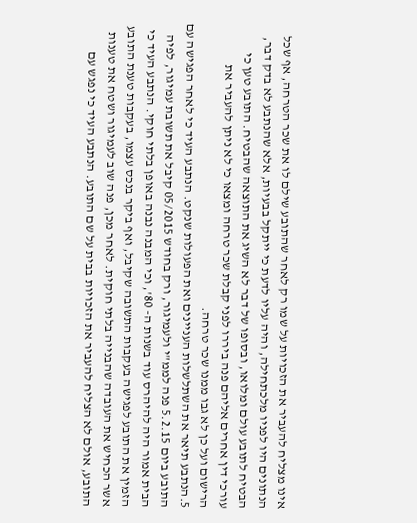אינו מצליח להעביר את הזכויות על שמו רק לאחר שהתובע שילם לו את שכר הטרחה, אף שכל הנתונים היו לפניו מלכתחילה, והיה עליו לדעת כי ייתקל בבעיות, אלא שהנתבע לא בדק דבר, הבטיח לתובע עולם ומלואו, ובסופו של דבר לא השיג את התוצאה שהבטיח. התובע טען כי עורכי דין אחרים אליהם פנה ביררו לפני קבלת שכר טרחה ומצאו כי לא ניתן להעביר את הרישום ועל כן לא גבו ממנו שכר טרחה.
5.הנתבע תיאר את השתלשלות העניינים ואת הפעולות שנקט. הנתבע העיד כי לאחר הפגישה עם התובע ביום 5.2.15 פנה לממ"י ולעמיגור, ורק בחודש 05/2015 קיבל את תשובת עמיגור, לפיה הבית אמור היה להיהרס עוד בשנות ה- 80', וכי המבנה נבנה באופן בלתי חוקי. הנתבע העיד כי הזמין את התובע לפגישה בעקבות התשובה שקיבל, ואף ביקר בנכס עצמו, בעקבות טענת התובע אשר הכחיש את העובדה שהבנייה בלתי חוקית. לאחר מכן, פנה שוב לעמיגור ושטח את טענות התובע, אולם לא הצליח להעביר את הזכויות בבית על שם התובע. הנתבע העיד כי נפגש עם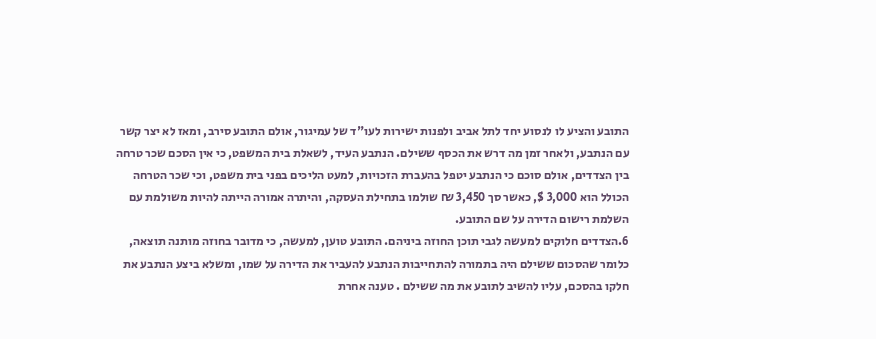התובע והציע לו לנסוע יחד לתל אביב ולפנות ישירות לעו"ד של עמיגור, אולם התובע סירב, ומאז לא יצר קשר עם הנתבע, ולאחר זמן מה דרש את הכסף ששילם. הנתבע העיד, לשאלת בית המשפט, כי אין הסכם שכר טרחה בין הצדדים, אולם סוכם כי הנתבע יטפל בהעברת הזכויות, למעט הליכים בפני בית משפט, וכי שכר הטרחה הכולל הוא 3,000 $, כאשר סך 3,450 ₪ שולמו בתחילת העסקה, והיתרה אמורה הייתה להיות משולמת עם השלמת רישום הדירה על שם התובע.
6.הצדדים חלוקים למעשה לגבי תוכן החוזה ביניהם. התובע טוען, למעשה, כי מדובר בחוזה מותנה תוצאה, כלומר שהסכום ששילם היה בתמורה להתחייבות הנתבע להעביר את הדירה על שמו, ומשלא ביצע הנתבע את חלקו בהסכם, עליו להשיב לתובע את מה ששילם . טענה אחרת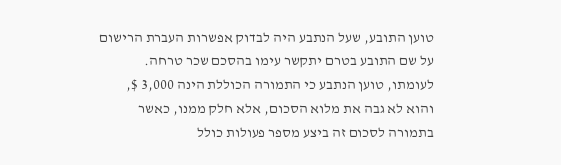טוען התובע, שעל הנתבע היה לבדוק אפשרות העברת הרישום על שם התובע בטרם יתקשר עימו בהסכם שכר טרחה. לעומתו, טוען הנתבע כי התמורה הכוללת הינה 3,000 $, והוא לא גבה את מלוא הסכום, אלא חלק ממנו, כאשר בתמורה לסכום זה ביצע מספר פעולות כולל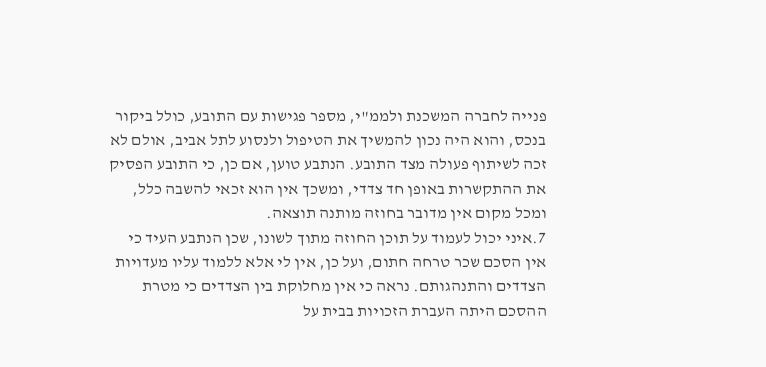פנייה לחברה המשכנת ולממ"י, מספר פגישות עם התובע, כולל ביקור בנכס, והוא היה נכון להמשיך את הטיפול ולנסוע לתל אביב, אולם לא זכה לשיתוף פעולה מצד התובע. הנתבע טוען, אם כן, כי התובע הפסיק את ההתקשרות באופן חד צדדי, ומשכך אין הוא זכאי להשבה כלל, ומכל מקום אין מדובר בחוזה מותנה תוצאה.
7.איני יכול לעמוד על תוכן החוזה מתוך לשונו, שכן הנתבע העיד כי אין הסכם שכר טרחה חתום, ועל כן, אין לי אלא ללמוד עליו מעדויות הצדדים והתנהגותם. נראה כי אין מחלוקת בין הצדדים כי מטרת ההסכם היתה העברת הזכויות בבית על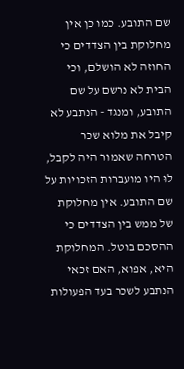שם התובע. כמו כן אין מחלוקת בין הצדדים כי החוזה לא הושלם, וכי הבית לא נרשם על שם התובע, ומנגד - הנתבע לא קיבל את מלוא שכר הטרחה שאמור היה לקבל, לוּ היו מועברות הזכויות על שם התובע. אין מחלוקת של ממש בין הצדדים כי ההסכם בוטל. המחלוקת היא, אפוא, האם זכאי הנתבע לשכר בעד הפעולות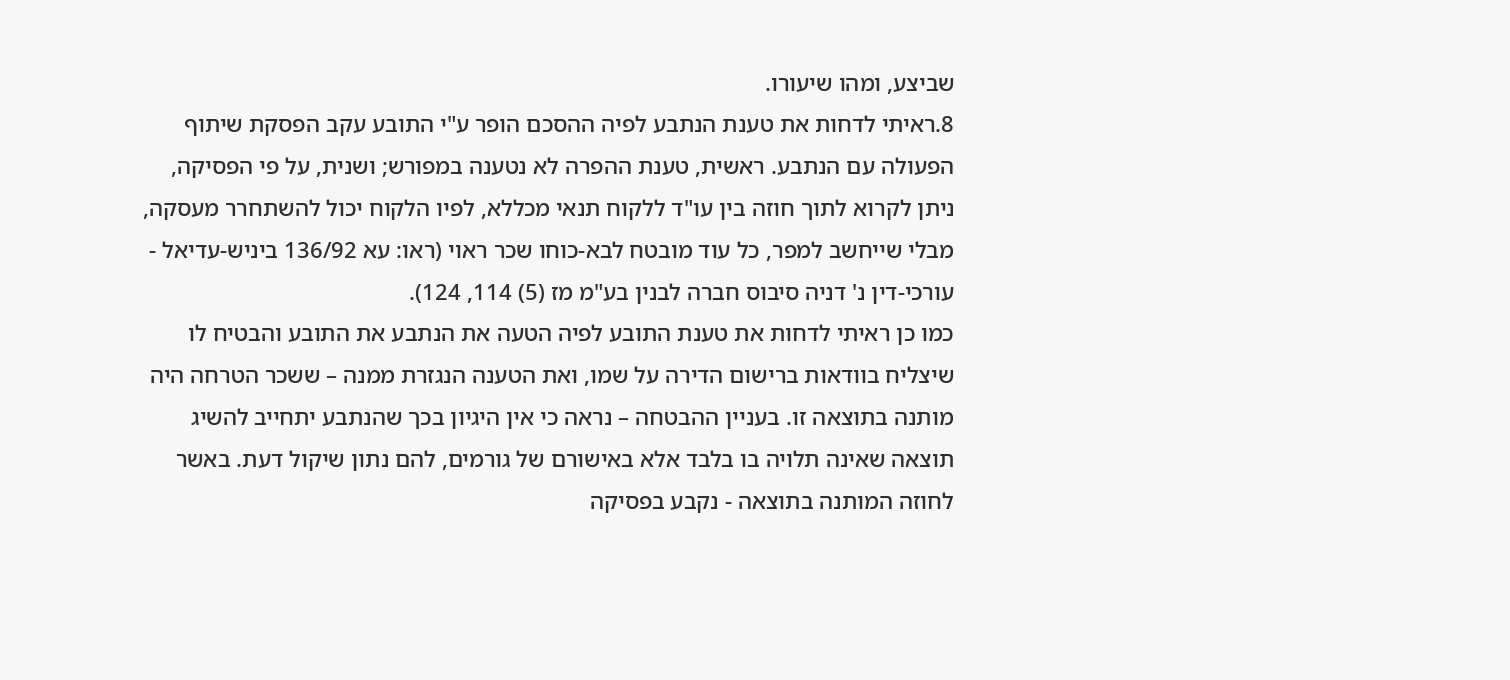שביצע, ומהו שיעורו.
8.ראיתי לדחות את טענת הנתבע לפיה ההסכם הופר ע"י התובע עקב הפסקת שיתוף הפעולה עם הנתבע. ראשית, טענת ההפרה לא נטענה במפורש; ושנית, על פי הפסיקה, ניתן לקרוא לתוך חוזה בין עו"ד ללקוח תנאי מכללא, לפיו הלקוח יכול להשתחרר מעסקה, מבלי שייחשב למפר, כל עוד מובטח לבא-כוחו שכר ראוי (ראו: עא 136/92 ביניש-עדיאל - עורכי-דין נ' דניה סיבוס חברה לבנין בע"מ מז (5) 114, 124).
כמו כן ראיתי לדחות את טענת התובע לפיה הטעה את הנתבע את התובע והבטיח לו שיצליח בוודאות ברישום הדירה על שמו, ואת הטענה הנגזרת ממנה – ששכר הטרחה היה מותנה בתוצאה זו. בעניין ההבטחה – נראה כי אין היגיון בכך שהנתבע יתחייב להשיג תוצאה שאינה תלויה בו בלבד אלא באישורם של גורמים, להם נתון שיקול דעת. באשר לחוזה המותנה בתוצאה - נקבע בפסיקה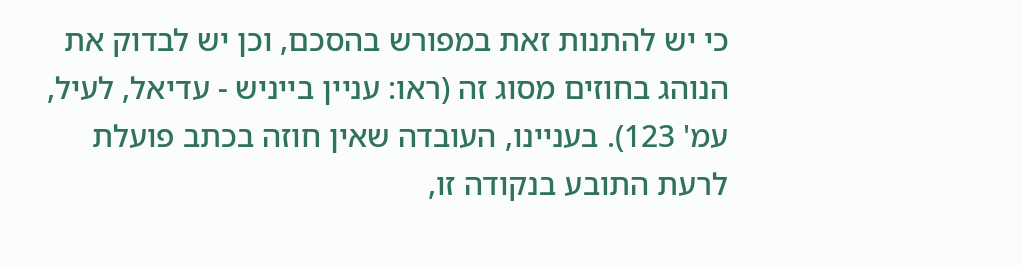כי יש להתנות זאת במפורש בהסכם, וכן יש לבדוק את הנוהג בחוזים מסוג זה (ראו: עניין בייניש - עדיאל, לעיל, עמ' 123). בעניינו, העובדה שאין חוזה בכתב פועלת לרעת התובע בנקודה זו,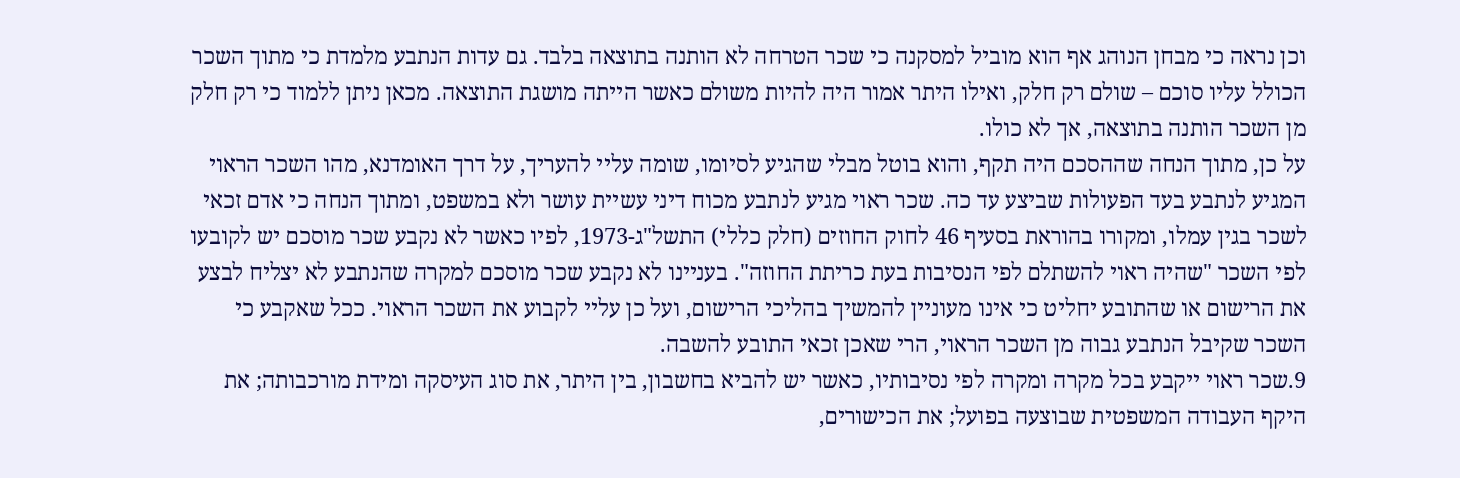וכן נראה כי מבחן הנוהג אף הוא מוביל למסקנה כי שכר הטרחה לא הותנה בתוצאה בלבד. גם עדות הנתבע מלמדת כי מתוך השכר הכולל עליו סוכם – שולם רק חלק, ואילו היתר אמור היה להיות משולם כאשר הייתה מושגת התוצאה. מכאן ניתן ללמוד כי רק חלק מן השכר הותנה בתוצאה, אך לא כולו.
על כן, מתוך הנחה שההסכם היה תקף, והוא בוטל מבלי שהגיע לסיומו, שומה עליי להעריך, על דרך האומדנא, מהו השכר הראוי המגיע לנתבע בעד הפעולות שביצע עד כה. שכר ראוי מגיע לנתבע מכוח דיני עשיית עושר ולא במשפט, ומתוך הנחה כי אדם זכאי לשכר בגין עמלו, ומקורו בהוראת בסעיף 46 לחוק החוזים (חלק כללי) התשל"ג-1973, לפיו כאשר לא נקבע שכר מוסכם יש לקובעו לפי השכר "שהיה ראוי להשתלם לפי הנסיבות בעת כריתת החוזה". בעניינו לא נקבע שכר מוסכם למקרה שהנתבע לא יצליח לבצע את הרישום או שהתובע יחליט כי אינו מעוניין להמשיך בהליכי הרישום, ועל כן עליי לקבוע את השכר הראוי. ככל שאקבע כי השכר שקיבל הנתבע גבוה מן השכר הראוי, הרי שאכן זכאי התובע להשבה.
9.שכר ראוי ייקבע בכל מקרה ומקרה לפי נסיבותיו, כאשר יש להביא בחשבון, בין היתר, את סוג העיסקה ומידת מורכבותה; את היקף העבודה המשפטית שבוצעה בפועל; את הכישורים,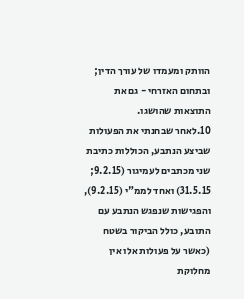הוותק ומעמדו של עורך הדין; ובתחום האזרחי - גם את התוצאות שהושגו.
10.לאחר שבחנתי את הפעולות שביצע הנתבע, הכוללות כתיבת שני מכתבים לעמיגור (9.2.15; 31.5.15) ואחד לממ"י (9.2.15), והפגישות שנפגש הנתבע עם התובע, כולל הביקור בשטח (כאשר על פעולות אלו אין מחלוקת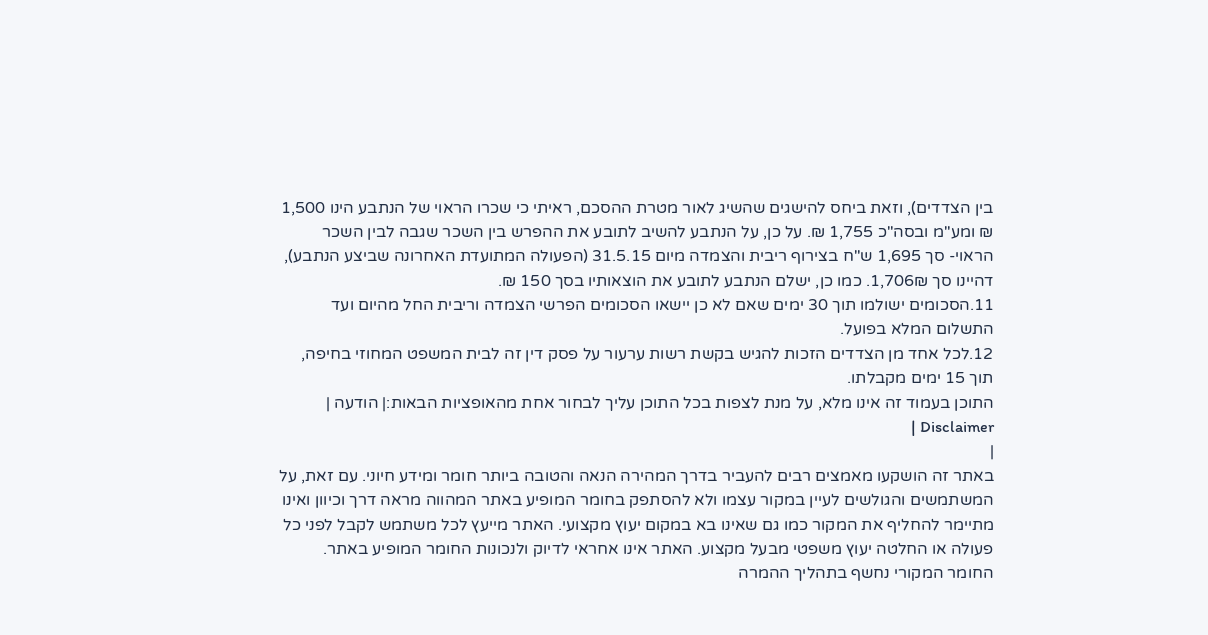בין הצדדים), וזאת ביחס להישגים שהשיג לאור מטרת ההסכם, ראיתי כי שכרו הראוי של הנתבע הינו 1,500 ₪ ומע"מ ובסה"כ 1,755 ₪. על כן, על הנתבע להשיב לתובע את ההפרש בין השכר שגבה לבין השכר הראוי- סך 1,695 ש"ח בצירוף ריבית והצמדה מיום 31.5.15 (הפעולה המתועדת האחרונה שביצע הנתבע), דהיינו סך 1,706₪. כמו כן, ישלם הנתבע לתובע את הוצאותיו בסך 150 ₪.
11.הסכומים ישולמו תוך 30 ימים שאם לא כן יישאו הסכומים הפרשי הצמדה וריבית החל מהיום ועד התשלום המלא בפועל.
12.לכל אחד מן הצדדים הזכות להגיש בקשת רשות ערעור על פסק דין זה לבית המשפט המחוזי בחיפה, תוך 15 ימים מקבלתו.
התוכן בעמוד זה אינו מלא, על מנת לצפות בכל התוכן עליך לבחור אחת מהאופציות הבאות:| הודעה | Disclaimer |
|
באתר זה הושקעו מאמצים רבים להעביר בדרך המהירה הנאה והטובה ביותר חומר ומידע חיוני. עם זאת, על המשתמשים והגולשים לעיין במקור עצמו ולא להסתפק בחומר המופיע באתר המהווה מראה דרך וכיוון ואינו מתיימר להחליף את המקור כמו גם שאינו בא במקום יעוץ מקצועי. האתר מייעץ לכל משתמש לקבל לפני כל פעולה או החלטה יעוץ משפטי מבעל מקצוע. האתר אינו אחראי לדיוק ולנכונות החומר המופיע באתר. החומר המקורי נחשף בתהליך ההמרה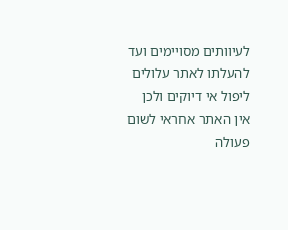לעיוותים מסויימים ועד להעלתו לאתר עלולים ליפול אי דיוקים ולכן אין האתר אחראי לשום פעולה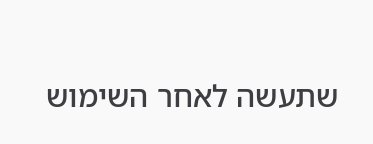שתעשה לאחר השימוש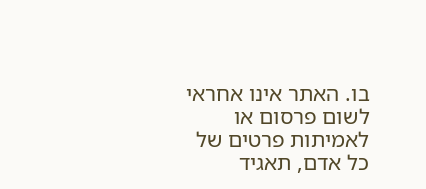בו. האתר אינו אחראי לשום פרסום או לאמיתות פרטים של כל אדם, תאגיד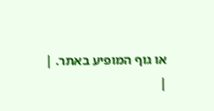או גוף המופיע באתר. |
|